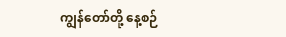ကျွန်တော်တို့ နေ့စဉ်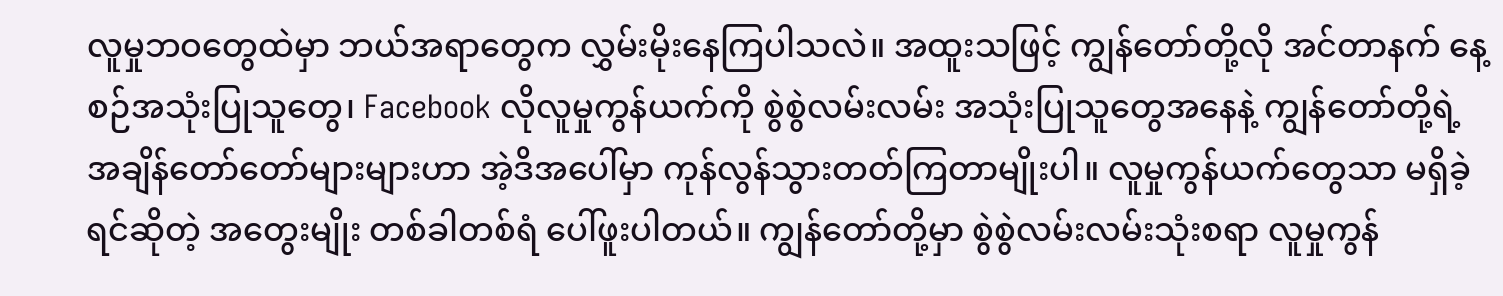လူမှုဘဝတွေထဲမှာ ဘယ်အရာတွေက လွှမ်းမိုးနေကြပါသလဲ။ အထူးသဖြင့် ကျွန်တော်တို့လို အင်တာနက် နေ့စဉ်အသုံးပြုသူတွေ၊ Facebook လိုလူမှုကွန်ယက်ကို စွဲစွဲလမ်းလမ်း အသုံးပြုသူတွေအနေနဲ့ ကျွန်တော်တို့ရဲ့ အချိန်တော်တော်များများဟာ အဲ့ဒိအပေါ်မှာ ကုန်လွန်သွားတတ်ကြတာမျိုးပါ။ လူမှုကွန်ယက်တွေသာ မရှိခဲ့ရင်ဆိုတဲ့ အတွေးမျိုး တစ်ခါတစ်ရံ ပေါ်ဖူးပါတယ်။ ကျွန်တော်တို့မှာ စွဲစွဲလမ်းလမ်းသုံးစရာ လူမှုကွန်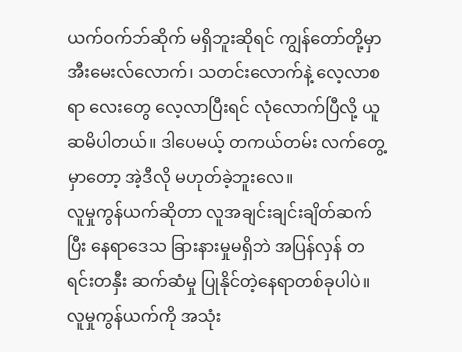ယက်ဝက်ဘ်ဆိုက် မရှိဘူးဆိုရင် ကျွန်တော်တို့မှာ အီးမေးလ်လောက်၊ သတင်းလောက်နဲ့ လေ့လာစရာ လေးတွေ လေ့လာပြီးရင် လုံလောက်ပြီလို့ ယူဆမိပါတယ်။ ဒါပေမယ့် တကယ်တမ်း လက်တွေ့မှာတော့ အဲ့ဒီလို မဟုတ်ခဲ့ဘူးလေ။
လူမှုကွန်ယက်ဆိုတာ လူအချင်းချင်းချိတ်ဆက်ပြီး နေရာဒေသ ခြားနားမှုမရှိဘဲ အပြန်လှန် တရင်းတနှီး ဆက်ဆံမှု ပြုနိုင်တဲ့နေရာတစ်ခုပါပဲ။ လူမှုကွန်ယက်ကို အသုံး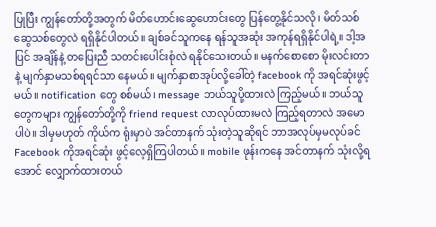ပြုပြီး ကျွန်တော်တို့အတွက် မိတ်ဟောင်းဆွေဟောင်းတွေ ပြန်တွေ့နိုင်သလို၊ မိတ်သစ်ဆွေသစ်တွေလဲ ရရှိနိုင်ပါတယ်။ ချစ်ခင်သူကနေ ရန်သူအဆုံး အကုန်ရရှိနိုင်ပါရဲ့။ ဒါ့အပြင် အချိန်နဲ့ တပြေးညီ သတင်းပေါင်းစုံလဲ ရနိုင်သေးတယ်။ မနက်စောစော မိုးလင်းတာနဲ့ မျက်နှာမသစ်ရရင်သာ နေမယ်။ မျက်နှာစာအုပ်လို့ခေါ်တဲ့ facebook ကို အရင်ဆုံးဖွင့်မယ်။ notification တွေ စစ်မယ်၊ message ဘယ်သူပို့ထားလဲ ကြည့်မယ်။ ဘယ်သူတွေကများ ကျွန်တော်တို့ကို friend request လာလုပ်ထားမလဲ ကြည့်ရတာလဲ အမောပါပဲ။ ဒါမှမဟုတ် ကိုယ်က ရုံးမှာပဲ အင်တာနက် သုံးတဲ့သူဆိုရင် ဘာအလုပ်မှမလုပ်ခင် Facebook ကိုအရင်ဆုံး ဖွင့်လေ့ရှိကြပါတယ်။ mobile ဖုန်းကနေ အင်တာနက် သုံးလို့ရအောင် လျှောက်ထားတယ်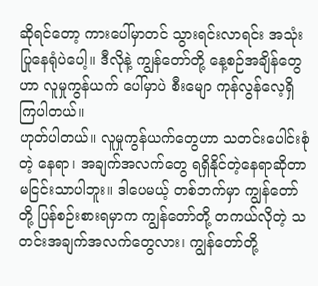ဆိုရင်တော့ ကားပေါ်မှာတင် သွားရင်းလာရင်း အသုံးပြုနေရုံပဲပေါ့။ ဒီလိုနဲ့ ကျွန်တော်တို့ နေ့စဉ်အချိန်တွေဟာ လူမှုကွန်ယက် ပေါ်မှာပဲ စီးမျော ကုန်လွန်လေ့ရှိကြပါတယ်။
ဟုတ်ပါတယ်။ လူမှုကွန်ယက်တွေဟာ သတင်းပေါင်းစုံတဲ့ နေရာ၊ အချက်အလက်တွေ ရရှိနိုင်တဲ့နေရာဆိုတာ မငြင်းသာပါဘူး။ ဒါပေမယ့် တစ်ဘက်မှာ ကျွန်တော်တို့ ပြန်စဉ်းစားရမှာက ကျွန်တော်တို့ တကယ်လိုတဲ့ သတင်းအချက်အလက်တွေလား၊ ကျွန်တော်တို့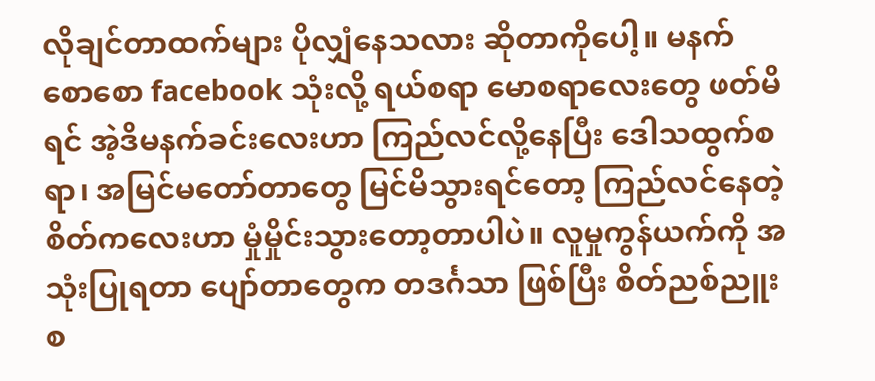လိုချင်တာထက်များ ပိုလျှံနေသလား ဆိုတာကိုပေါ့။ မနက်စောစော facebook သုံးလို့ ရယ်စရာ မောစရာလေးတွေ ဖတ်မိရင် အဲ့ဒိမနက်ခင်းလေးဟာ ကြည်လင်လို့နေပြီး ဒေါသထွက်စရာ၊ အမြင်မတော်တာတွေ မြင်မိသွားရင်တော့ ကြည်လင်နေတဲ့ စိတ်ကလေးဟာ မှုံမှိုင်းသွားတော့တာပါပဲ။ လူမှုကွန်ယက်ကို အသုံးပြုရတာ ပျော်တာတွေက တဒင်္ဂသာ ဖြစ်ပြီး စိတ်ညစ်ညူးစ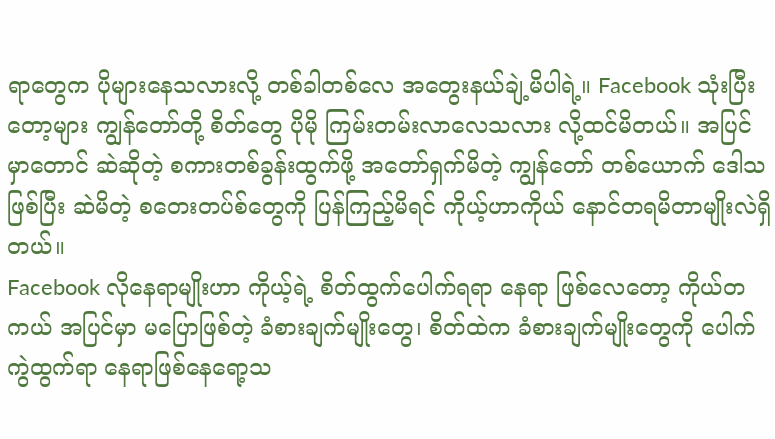ရာတွေက ပိုများနေသလားလို့ တစ်ခါတစ်လေ အတွေးနယ်ချဲ့မိပါရဲ့။ Facebook သုံးပြီးတော့များ ကျွန်တော်တို့ စိတ်တွေ ပိုမို ကြမ်းတမ်းလာလေသလား လို့ထင်မိတယ်။ အပြင်မှာတောင် ဆဲဆိုတဲ့ စကားတစ်ခွန်းထွက်ဖို့ အတော်ရှက်မိတဲ့ ကျွန်တော် တစ်ယောက် ဒေါသဖြစ်ပြီး ဆဲမိတဲ့ စတေးတပ်စ်တွေကို ပြန်ကြည့်မိရင် ကိုယ့်ဟာကိုယ် နောင်တရမိတာမျိုးလဲရှိတယ်။
Facebook လိုနေရာမျိုးဟာ ကိုယ့်ရဲ့ စိတ်ထွက်ပေါက်ရရာ နေရာ ဖြစ်လေတော့ ကိုယ်တကယ် အပြင်မှာ မပြောဖြစ်တဲ့ ခံစားချက်မျိုးတွေ၊ စိတ်ထဲက ခံစားချက်မျိုးတွေကို ပေါက်ကွဲထွက်ရာ နေရာဖြစ်နေရော့သ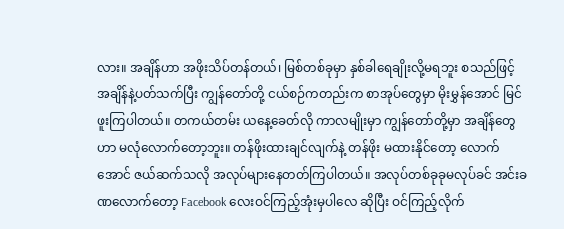လား။ အချိန်ဟာ အဖိုးသိပ်တန်တယ်၊ မြစ်တစ်ခုမှာ နှစ်ခါရေချိုးလို့မရဘူး စသည်ဖြင့် အချိန်နဲ့ပတ်သက်ပြီး ကျွန်တော်တို့ ငယ်စဉ်ကတည်းက စာအုပ်တွေမှာ မိုးမွှန်အောင် မြင်ဖူးကြပါတယ်။ တကယ်တမ်း ယနေ့ခေတ်လို ကာလမျိုးမှာ ကျွန်တော်တို့မှာ အချိန်တွေဟာ မလုံလောက်တော့ဘူး။ တန်ဖိုးထားချင်လျက်နဲ့ တန်ဖိုး မထားနိုင်တော့ လောက်အောင် ဇယ်ဆက်သလို အလုပ်များနေတတ်ကြပါတယ်။ အလုပ်တစ်ခုခုမလုပ်ခင် အင်းခဏလောက်တော့ Facebook လေးဝင်ကြည့်အုံးမှပါလေ ဆိုပြီး ဝင်ကြည့်လိုက်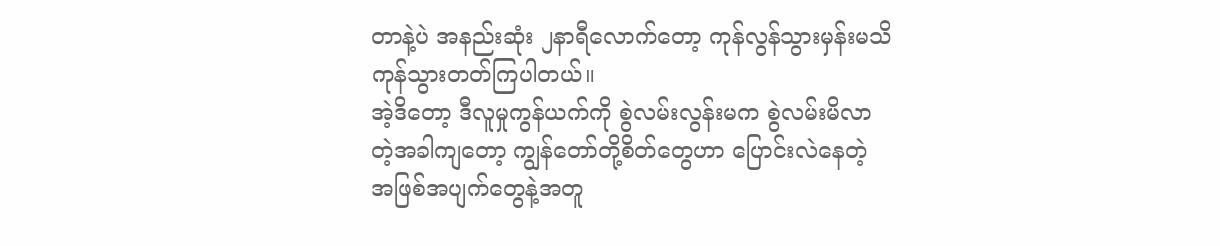တာနဲ့ပဲ အနည်းဆုံး ၂နာရီလောက်တော့ ကုန်လွန်သွားမှန်းမသိ ကုန်သွားတတ်ကြပါတယ်။
အဲ့ဒိတော့ ဒီလူမှုကွန်ယက်ကို စွဲလမ်းလွန်းမက စွဲလမ်းမိလာတဲ့အခါကျတော့ ကျွန်တော်တို့စိတ်တွေဟာ ပြောင်းလဲနေတဲ့ အဖြစ်အပျက်တွေနဲ့အတူ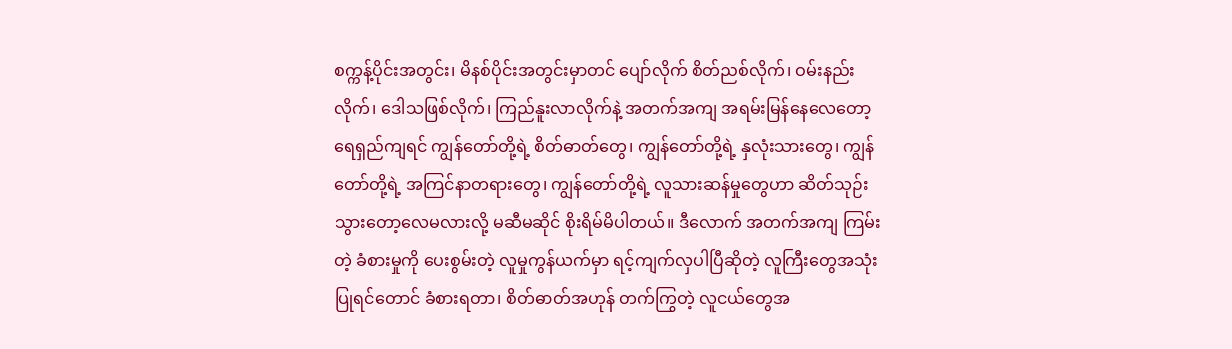စက္ကန့်ပိုင်းအတွင်း၊ မိနစ်ပိုင်းအတွင်းမှာတင် ပျော်လိုက် စိတ်ညစ်လိုက်၊ ဝမ်းနည်းလိုက်၊ ဒေါသဖြစ်လိုက်၊ ကြည်နူးလာလိုက်နဲ့ အတက်အကျ အရမ်းမြန်နေလေတော့ ရေရှည်ကျရင် ကျွန်တော်တို့ရဲ့ စိတ်ဓာတ်တွေ၊ ကျွန်တော်တို့ရဲ့ နှလုံးသားတွေ၊ ကျွန်တော်တို့ရဲ့ အကြင်နာတရားတွေ၊ ကျွန်တော်တို့ရဲ့ လူသားဆန်မှုတွေဟာ ဆိတ်သုဉ်းသွားတော့လေမလားလို့ မဆီမဆိုင် စိုးရိမ်မိပါတယ်။ ဒီလောက် အတက်အကျ ကြမ်းတဲ့ ခံစားမှုကို ပေးစွမ်းတဲ့ လူမှုကွန်ယက်မှာ ရင့်ကျက်လှပါပြီဆိုတဲ့ လူကြီးတွေအသုံးပြုရင်တောင် ခံစားရတာ၊ စိတ်ဓာတ်အဟုန် တက်ကြွတဲ့ လူငယ်တွေအ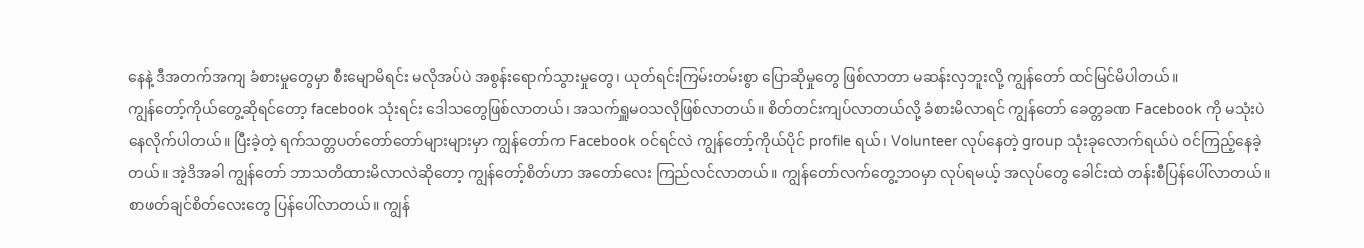နေနဲ့ ဒီအတက်အကျ ခံစားမှုတွေမှာ စီးမျောမိရင်း မလိုအပ်ပဲ အစွန်းရောက်သွားမှုတွေ၊ ယုတ်ရင်းကြမ်းတမ်းစွာ ပြောဆိုမှုတွေ ဖြစ်လာတာ မဆန်းလှဘူးလို့ ကျွန်တော် ထင်မြင်မိပါတယ်။
ကျွန်တော့်ကိုယ်တွေ့ဆိုရင်တော့ facebook သုံးရင်း ဒေါသတွေဖြစ်လာတယ်၊ အသက်ရှူမဝသလိုဖြစ်လာတယ်။ စိတ်တင်းကျပ်လာတယ်လို့ ခံစားမိလာရင် ကျွန်တော် ခေတ္တခဏ Facebook ကို မသုံးပဲနေလိုက်ပါတယ်။ ပြီးခဲ့တဲ့ ရက်သတ္တပတ်တော်တော်များများမှာ ကျွန်တော်က Facebook ဝင်ရင်လဲ ကျွန်တော့်ကိုယ်ပိုင် profile ရယ်၊ Volunteer လုပ်နေတဲ့ group သုံးခုလောက်ရယ်ပဲ ဝင်ကြည့်နေခဲ့တယ်။ အဲ့ဒိအခါ ကျွန်တော် ဘာသတိထားမိလာလဲဆိုတော့ ကျွန်တော့်စိတ်ဟာ အတော်လေး ကြည်လင်လာတယ်။ ကျွန်တော်လက်တွေ့ဘဝမှာ လုပ်ရမယ့် အလုပ်တွေ ခေါင်းထဲ တန်းစီပြန်ပေါ်လာတယ်။ စာဖတ်ချင်စိတ်လေးတွေ ပြန်ပေါ်လာတယ်။ ကျွန်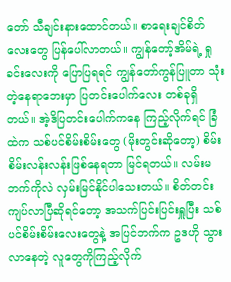တော် သီချင်းနားထောင်တယ်။ စာရေးချင်စိတ်လေးတွေ ပြန်ပေါ်လာတယ်။ ကျွန်တော့်အိမ်ရဲ့ ရှုခင်းလေးကို ပြောပြရရင် ကျွန်တော်ကွန်ပြူတာ သုံးတဲ့နေရာဘေးမှာ ပြတင်းပေါက်လေး တစ်ခုရှိတယ်။ အဲ့ဒိပြတင်းပေါက်ကနေ ကြည့်လိုက်ရင် ခြံထဲက သစ်ပင်စိမ်းစိမ်းတွေ (မိုးတွင်းဆိုတော့) စိမ်းစိမ်းလန်းလန်းဖြစ်နေရတာ မြင်ရတယ်။ လမ်းမဘက်ကိုလဲ လှမ်းမြင်နိုင်ပါသေးတယ်။ စိတ်တင်းကျပ်လာပြီဆိုရင်တော့ အသက်ပြင်းပြင်းရှူပြီး သစ်ပင်စိမ်းစိမ်းလေးတွေနဲ့ အပြင်ဘက်က ဥဒဟို သွားလာနေတဲ့ လူတွေကိုကြည့်လိုက်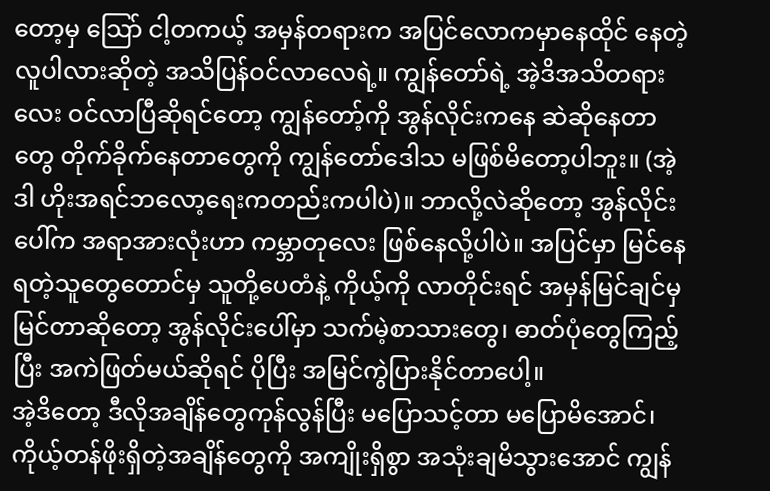တော့မှ သြော် ငါ့တကယ့် အမှန်တရားက အပြင်လောကမှာနေထိုင် နေတဲ့ လူပါလားဆိုတဲ့ အသိပြန်ဝင်လာလေရဲ့။ ကျွန်တော်ရဲ့ အဲ့ဒိအသိတရားလေး ဝင်လာပြီဆိုရင်တော့ ကျွန်တော့်ကို အွန်လိုင်းကနေ ဆဲဆိုနေတာတွေ တိုက်ခိုက်နေတာတွေကို ကျွန်တော်ဒေါသ မဖြစ်မိတော့ပါဘူး။ (အဲ့ဒါ ဟိုးအရင်ဘလော့ရေးကတည်းကပါပဲ)။ ဘာလို့လဲဆိုတော့ အွန်လိုင်းပေါ်က အရာအားလုံးဟာ ကမ္ဘာတုလေး ဖြစ်နေလို့ပါပဲ။ အပြင်မှာ မြင်နေရတဲ့သူတွေတောင်မှ သူတို့ပေတံနဲ့ ကိုယ့်ကို လာတိုင်းရင် အမှန်မြင်ချင်မှ မြင်တာဆိုတော့ အွန်လိုင်းပေါ်မှာ သက်မဲ့စာသားတွေ၊ ဓာတ်ပုံတွေကြည့်ပြီး အကဲဖြတ်မယ်ဆိုရင် ပိုပြီး အမြင်ကွဲပြားနိုင်တာပေါ့။
အဲ့ဒိတော့ ဒီလိုအချိန်တွေကုန်လွန်ပြီး မပြောသင့်တာ မပြောမိအောင်၊ ကိုယ့်တန်ဖိုးရှိတဲ့အချိန်တွေကို အကျိုးရှိစွာ အသုံးချမိသွားအောင် ကျွန်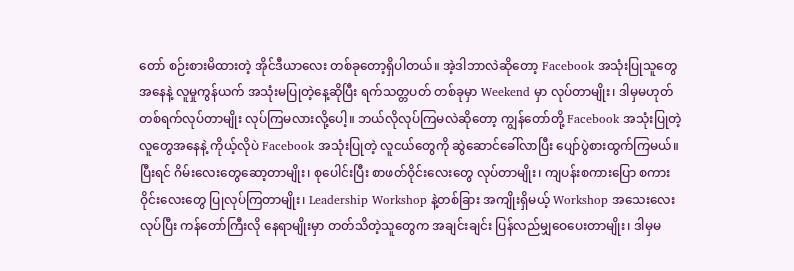တော် စဉ်းစားမိထားတဲ့ အိုင်ဒီယာလေး တစ်ခုတော့ရှိပါတယ်။ အဲ့ဒါဘာလဲဆိုတော့ Facebook အသုံးပြုသူတွေအနေနဲ့ လူမှုကွန်ယက် အသုံးမပြုတဲ့နေ့ဆိုပြီး ရက်သတ္တပတ် တစ်ခုမှာ Weekend မှာ လုပ်တာမျိုး၊ ဒါမှမဟုတ် တစ်ရက်လုပ်တာမျိုး လုပ်ကြမလားလို့ပေါ့။ ဘယ်လိုလုပ်ကြမလဲဆိုတော့ ကျွန်တော်တို့ Facebook အသုံးပြုတဲ့လူတွေအနေနဲ့ ကိုယ့်လိုပဲ Facebook အသုံးပြုတဲ့ လူငယ်တွေကို ဆွဲဆောင်ခေါ်လာပြီး ပျော်ပွဲစားထွက်ကြမယ်။ ပြီးရင် ဂိမ်းလေးတွေဆော့တာမျိုး၊ စုပေါင်းပြီး စာဖတ်ဝိုင်းလေးတွေ လုပ်တာမျိုး၊ ကျပန်းစကားပြော စကားဝိုင်းလေးတွေ ပြုလုပ်ကြတာမျိုး၊ Leadership Workshop နဲ့တစ်ခြား အကျိုးရှိမယ့် Workshop အသေးလေး လုပ်ပြီး ကန်တော်ကြီးလို နေရာမျိုးမှာ တတ်သိတဲ့သူတွေက အချင်းချင်း ပြန်လည်မျှဝေပေးတာမျိုး၊ ဒါမှမ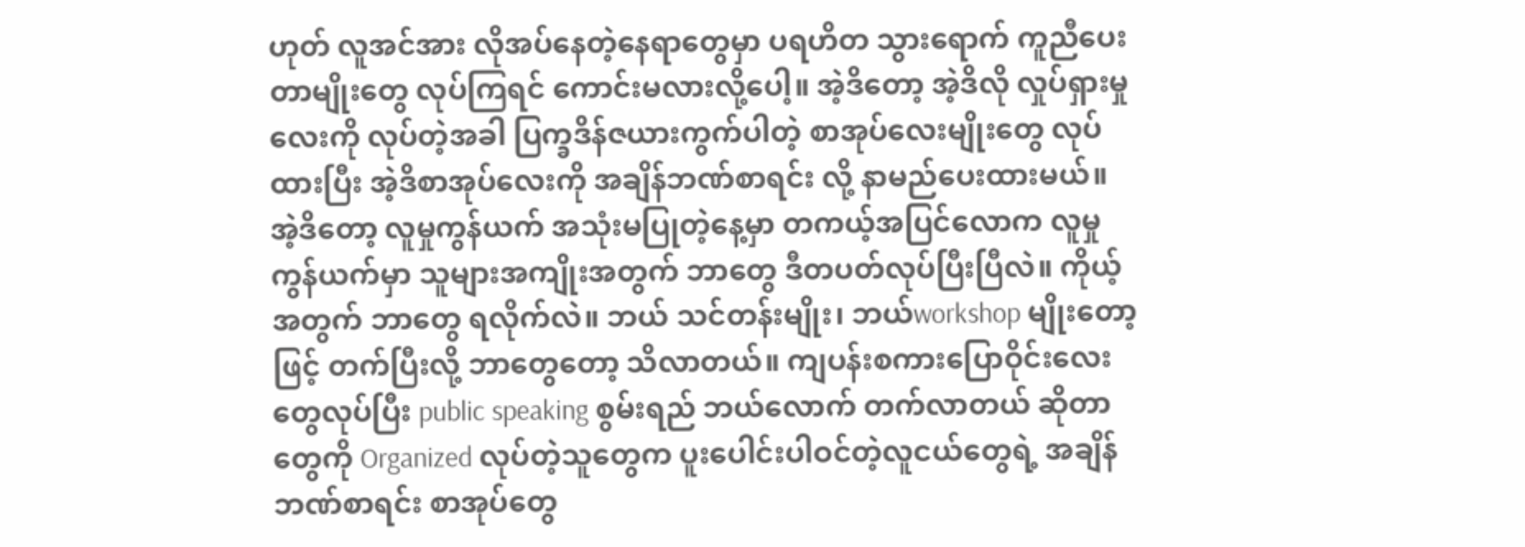ဟုတ် လူအင်အား လိုအပ်နေတဲ့နေရာတွေမှာ ပရဟိတ သွားရောက် ကူညီပေးတာမျိုးတွေ လုပ်ကြရင် ကောင်းမလားလို့ပေါ့။ အဲ့ဒိတော့ အဲ့ဒိလို လှုပ်ရှားမှုလေးကို လုပ်တဲ့အခါ ပြက္ခဒိန်ဇယားကွက်ပါတဲ့ စာအုပ်လေးမျိုးတွေ လုပ်ထားပြီး အဲ့ဒိစာအုပ်လေးကို အချိန်ဘဏ်စာရင်း လို့ နာမည်ပေးထားမယ်။ အဲ့ဒိတော့ လူမှုကွန်ယက် အသုံးမပြုတဲ့နေ့မှာ တကယ့်အပြင်လောက လူမှုကွန်ယက်မှာ သူများအကျိုးအတွက် ဘာတွေ ဒီတပတ်လုပ်ပြီးပြီလဲ။ ကိုယ့်အတွက် ဘာတွေ ရလိုက်လဲ။ ဘယ် သင်တန်းမျိုး၊ ဘယ်workshop မျိုးတော့ဖြင့် တက်ပြီးလို့ ဘာတွေတော့ သိလာတယ်။ ကျပန်းစကားပြောဝိုင်းလေးတွေလုပ်ပြီး public speaking စွမ်းရည် ဘယ်လောက် တက်လာတယ် ဆိုတာတွေကို Organized လုပ်တဲ့သူတွေက ပူးပေါင်းပါဝင်တဲ့လူငယ်တွေရဲ့ အချိန်ဘဏ်စာရင်း စာအုပ်တွေ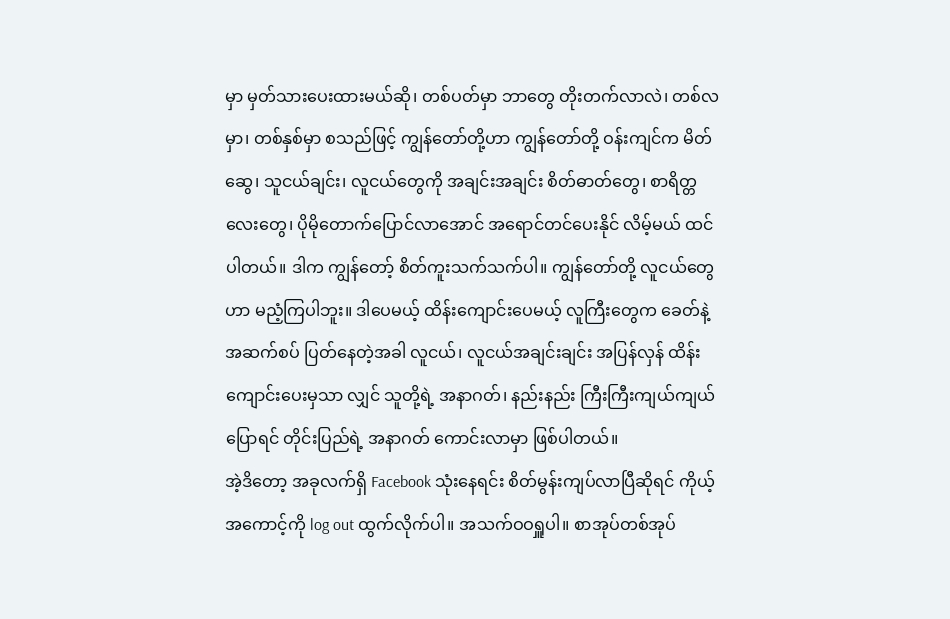မှာ မှတ်သားပေးထားမယ်ဆို၊ တစ်ပတ်မှာ ဘာတွေ တိုးတက်လာလဲ၊ တစ်လမှာ၊ တစ်နှစ်မှာ စသည်ဖြင့် ကျွန်တော်တို့ဟာ ကျွန်တော်တို့ ဝန်းကျင်က မိတ်ဆွေ၊ သူငယ်ချင်း၊ လူငယ်တွေကို အချင်းအချင်း စိတ်ဓာတ်တွေ၊ စာရိတ္တလေးတွေ၊ ပိုမိုတောက်ပြောင်လာအောင် အရောင်တင်ပေးနိုင် လိမ့်မယ် ထင်ပါတယ်။ ဒါက ကျွန်တော့် စိတ်ကူးသက်သက်ပါ။ ကျွန်တော်တို့ လူငယ်တွေဟာ မညံ့ကြပါဘူး။ ဒါပေမယ့် ထိန်းကျောင်းပေမယ့် လူကြီးတွေက ခေတ်နဲ့အဆက်စပ် ပြတ်နေတဲ့အခါ လူငယ်၊ လူငယ်အချင်းချင်း အပြန်လှန် ထိန်းကျောင်းပေးမှသာ လျှင် သူတို့ရဲ့ အနာဂတ်၊ နည်းနည်း ကြီးကြီးကျယ်ကျယ်ပြောရင် တိုင်းပြည်ရဲ့ အနာဂတ် ကောင်းလာမှာ ဖြစ်ပါတယ်။
အဲ့ဒိတော့ အခုလက်ရှိ Facebook သုံးနေရင်း စိတ်မွန်းကျပ်လာပြီဆိုရင် ကိုယ့်အကောင့်ကို log out ထွက်လိုက်ပါ။ အသက်ဝဝရှူပါ။ စာအုပ်တစ်အုပ်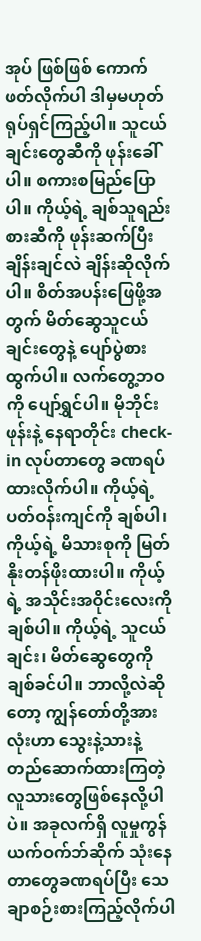အုပ် ဖြစ်ဖြစ် ကောက်ဖတ်လိုက်ပါ ဒါမှမဟုတ် ရုပ်ရှင်ကြည့်ပါ။ သူငယ်ချင်းတွေဆီကို ဖုန်းခေါ်ပါ။ စကားစမြည်ပြောပါ။ ကိုယ့်ရဲ့ ချစ်သူရည်းစားဆီကို ဖုန်းဆက်ပြီး ချိန်းချင်လဲ ချိန်းဆိုလိုက်ပါ။ စိတ်အပန်းဖြေဖို့အတွက် မိတ်ဆွေသူငယ်ချင်းတွေနဲ့ ပျော်ပွဲစားထွက်ပါ။ လက်တွေ့ဘဝကို ပျော်ရွှင်ပါ။ မိုဘိုင်းဖုန်းနဲ့ နေရာတိုင်း check-in လုပ်တာတွေ ခဏရပ်ထားလိုက်ပါ။ ကိုယ့်ရဲ့ ပတ်ဝန်းကျင်ကို ချစ်ပါ၊ ကိုယ့်ရဲ့ မိသားစုကို မြတ်နိုးတန်ဖိုးထားပါ။ ကိုယ့်ရဲ့ အသိုင်းအဝိုင်းလေးကို ချစ်ပါ။ ကိုယ့်ရဲ့ သူငယ်ချင်း၊ မိတ်ဆွေတွေကို ချစ်ခင်ပါ။ ဘာလို့လဲဆိုတော့ ကျွန်တော်တို့အားလုံးဟာ သွေးနဲ့သားနဲ့ တည်ဆောက်ထားကြတဲ့ လူသားတွေဖြစ်နေလို့ပါပဲ။ အခုလက်ရှိ လူမှုကွန်ယက်ဝက်ဘ်ဆိုက် သုံးနေတာတွေခဏရပ်ပြီး သေချာစဉ်းစားကြည့်လိုက်ပါ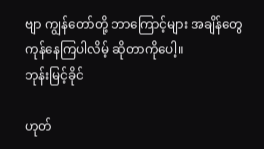ဗျာ ကျွန်တော်တို့ ဘာကြောင့်များ အချိန်တွေကုန်နေကြပါလိမ့် ဆိုတာကိုပေါ့။
ဘုန်းမြင့်ခိုင်

ဟုတ်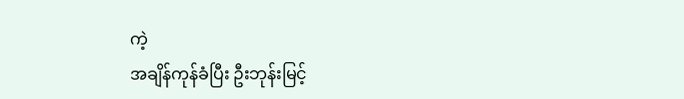ကဲ့
အချိန်ကုန်ခံပြီး ဦးဘုန်းမြင့်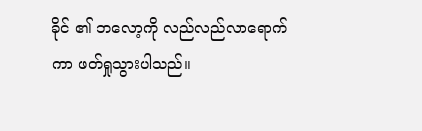ခိုင် ၏ ဘလော့ကို လည်လည်လာရောက်ကာ ဖတ်ရှုသွားပါသည်။